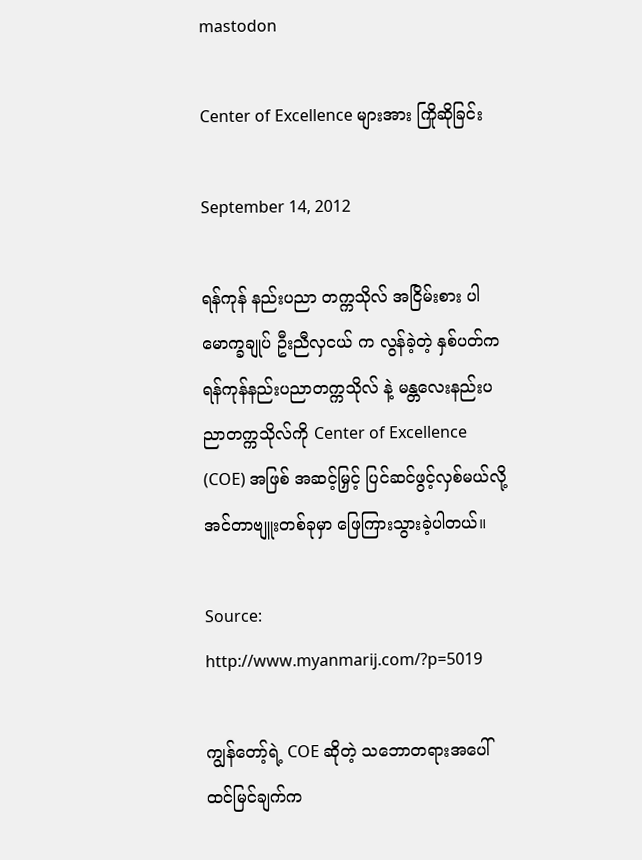mastodon

Center of Excellence များအား ကြိုဆိုခြင်း

September 14, 2012

ရန်ကုန် နည်းပညာ တက္ကသိုလ် အငြိမ်းစား ပါမောက္ခချုပ် ဦးညီလှငယ် က လွန်ခဲ့တဲ့ နှစ်ပတ်က ရန်ကုန်နည်းပညာတက္ကသိုလ် နဲ့ မန္တလေးနည်းပညာတက္ကသိုလ်ကို Center of Excellence (COE) အဖြစ် အဆင့်မြှင့် ပြင်ဆင်ဖွင့်လှစ်မယ်လို့ အင်တာဗျူးတစ်ခုမှာ ဖြေကြားသွားခဲ့ပါတယ်။

Source: http://www.myanmarij.com/?p=5019

ကျွန်တော့်ရဲ့ COE ဆိုတဲ့ သဘောတရားအပေါ် ထင်မြင်ချက်က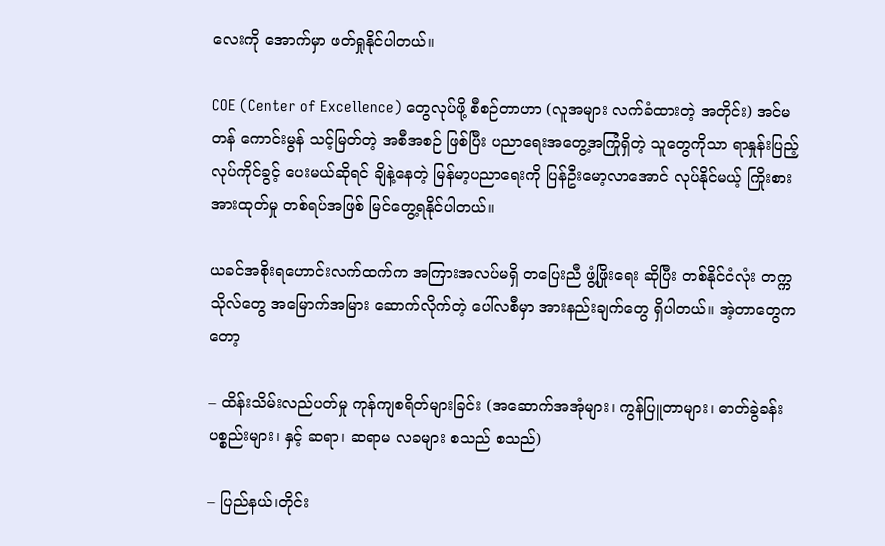လေးကို အောက်မှာ ဖတ်ရှုနိုင်ပါတယ်။

COE (Center of Excellence) တွေလုပ်ဖို့ စီစဉ်တာဟာ (လူအများ လက်ခံထားတဲ့ အတိုင်း) အင်မတန် ကောင်းမွန် သင့်မြတ်တဲ့ အစီအစဉ် ဖြစ်ပြီး ပညာရေးအတွေ့အကြုံရှိတဲ့ သူတွေကိုသာ ရာနှုန်းပြည့် လုပ်ကိုင်ခွင့် ပေးမယ်ဆိုရင် ချိနဲ့နေတဲ့ မြန်မာ့ပညာရေးကို ပြန်ဦးမော့လာအောင် လုပ်နိုင်မယ့် ကြိုးစားအားထုတ်မှု တစ်ရပ်အဖြစ် မြင်တွေ့ရနိုင်ပါတယ်။

ယခင်အစိုးရဟောင်းလက်ထက်က အကြားအလပ်မရှိ တပြေးညီ ဖွံ့ဖြိုးရေး ဆိုပြီး တစ်နိုင်ငံလုံး တက္ကသိုလ်တွေ အမြောက်အမြား ဆောက်လိုက်တဲ့ ပေါ်လစီမှာ အားနည်းချက်တွေ ရှိပါတယ်။ အဲ့တာတွေကတော့

– ထိန်းသိမ်းလည်ပတ်မှု ကုန်ကျစရိတ်များခြင်း (အဆောက်အအုံများ၊ ကွန်ပြူတာများ၊ ဓာတ်ခွဲခန်း ပစ္စည်းများ၊ နှင့် ဆရာ၊ ဆရာမ လခများ စသည် စသည်)

– ပြည်နယ်၊တိုင်း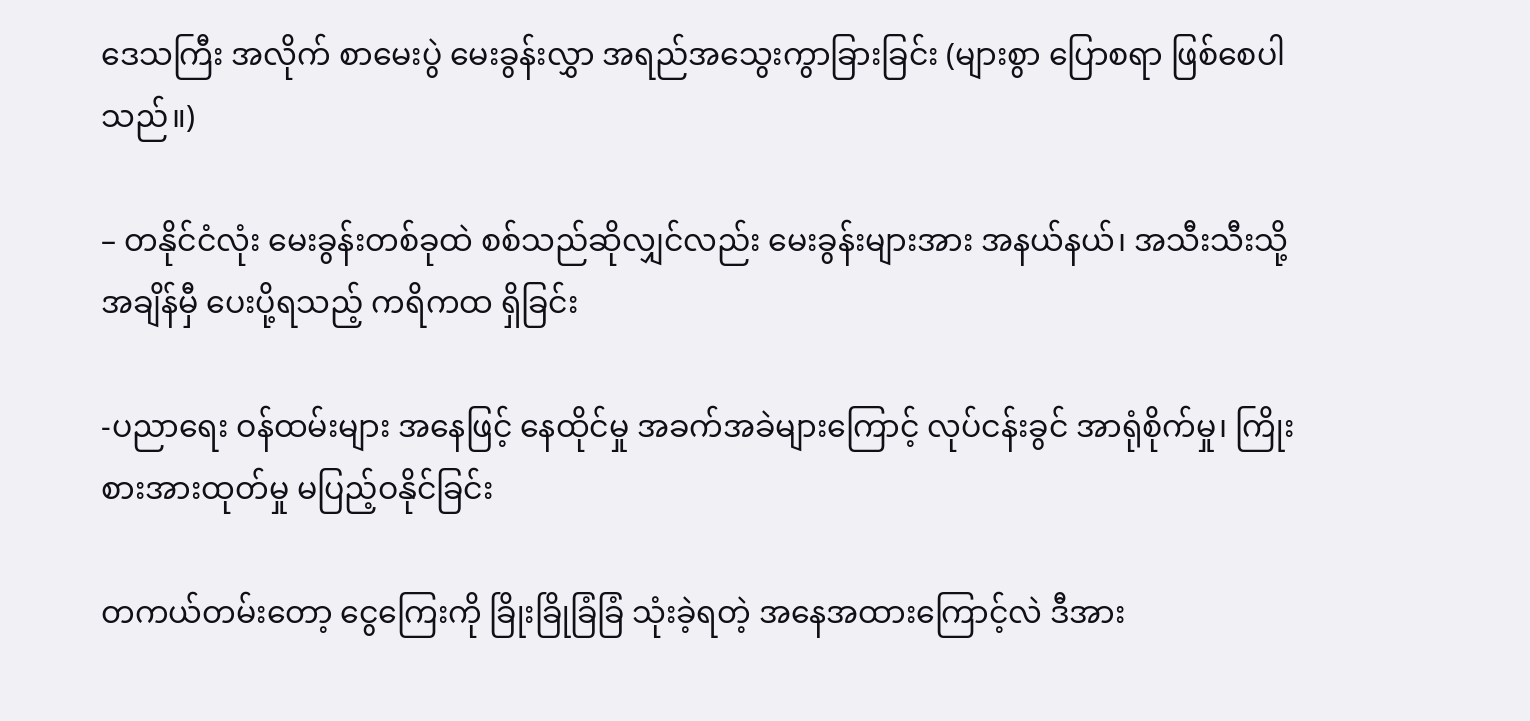ဒေသကြီး အလိုက် စာမေးပွဲ မေးခွန်းလွှာ အရည်အသွေးကွာခြားခြင်း (များစွာ ပြောစရာ ဖြစ်စေပါသည်။)

– တနိုင်ငံလုံး မေးခွန်းတစ်ခုထဲ စစ်သည်ဆိုလျှင်လည်း မေးခွန်းများအား အနယ်နယ်၊ အသီးသီးသို့ အချိန်မှီ ပေးပို့ရသည့် ကရိကထ ရှိခြင်း

-ပညာရေး ဝန်ထမ်းများ အနေဖြင့် နေထိုင်မှု အခက်အခဲများကြောင့် လုပ်ငန်းခွင် အာရုံစိုက်မှု၊ ကြိုးစားအားထုတ်မှု မပြည့်ဝနိုင်ခြင်း

တကယ်တမ်းတော့ ငွေကြေးကို ခြိုးခြိုခြံခြံ သုံးခဲ့ရတဲ့ အနေအထားကြောင့်လဲ ဒီအား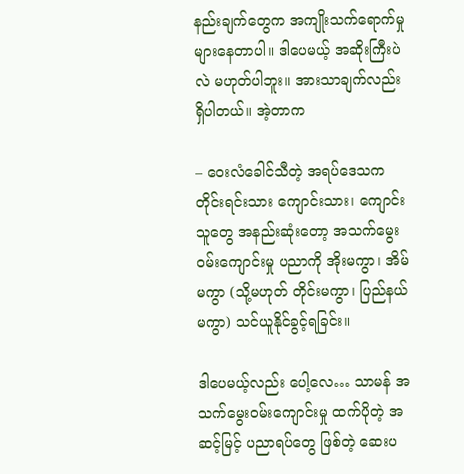နည်းချက်တွေက အကျိုးသက်ရောက်မှု များနေတာပါ။ ဒါပေမယ့် အဆိုးကြီးပဲလဲ မဟုတ်ပါဘူး။ အားသာချက်လည်း ရှိပါတယ်။ အဲ့တာက

– ဝေးလံခေါင်သီတဲ့ အရပ်ဒေသက တိုင်းရင်းသား ကျောင်းသား၊ ကျောင်းသူတွေ အနည်းဆုံးတော့ အသက်မွေးဝမ်းကျောင်းမှု ပညာကို အိုးမကွာ၊ အိမ်မကွာ (သို့မဟုတ် တိုင်းမကွာ၊ ပြည်နယ်မကွာ) သင်ယူနိုင်ခွင့်ရခြင်း။

ဒါပေမယ့်လည်း ပေါ့လေ… သာမန် အသက်မွေးဝမ်းကျောင်းမှု ထက်ပိုတဲ့ အဆင့်မြင့် ပညာရပ်တွေ ဖြစ်တဲ့ ဆေးပ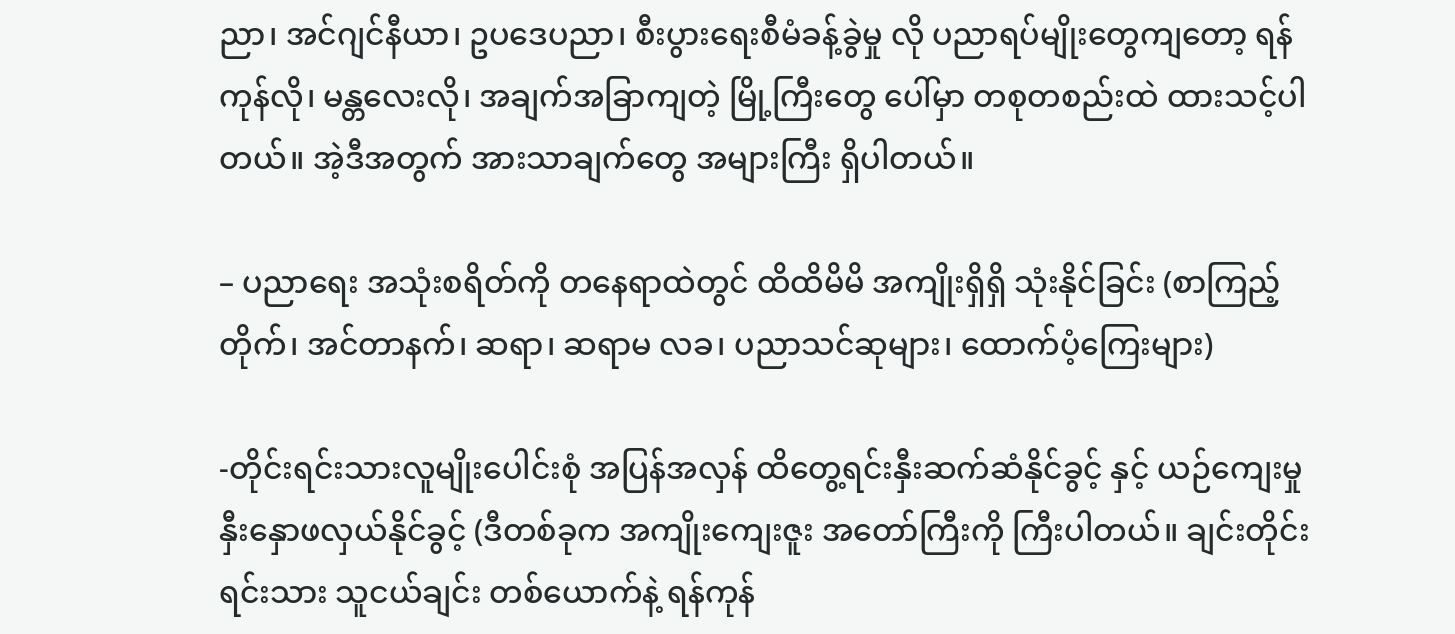ညာ၊ အင်ဂျင်နီယာ၊ ဥပဒေပညာ၊ စီးပွားရေးစီမံခန့်ခွဲမှု လို ပညာရပ်မျိုးတွေကျတော့ ရန်ကုန်လို၊ မန္တလေးလို၊ အချက်အခြာကျတဲ့ မြို့ကြီးတွေ ပေါ်မှာ တစုတစည်းထဲ ထားသင့်ပါတယ်။ အဲ့ဒီအတွက် အားသာချက်တွေ အများကြီး ရှိပါတယ်။

– ပညာရေး အသုံးစရိတ်ကို တနေရာထဲတွင် ထိထိမိမိ အကျိုးရှိရှိ သုံးနိုင်ခြင်း (စာကြည့်တိုက်၊ အင်တာနက်၊ ဆရာ၊ ဆရာမ လခ၊ ပညာသင်ဆုများ၊ ထောက်ပံ့ကြေးများ)

-တိုင်းရင်းသားလူမျိုးပေါင်းစုံ အပြန်အလှန် ထိတွေ့ရင်းနှီးဆက်ဆံနိုင်ခွင့် နှင့် ယဉ်ကျေးမှုနှီးနှောဖလှယ်နိုင်ခွင့် (ဒီတစ်ခုက အကျိုးကျေးဇူး အတော်ကြီးကို ကြီးပါတယ်။ ချင်းတိုင်းရင်းသား သူငယ်ချင်း တစ်ယောက်နဲ့ ရန်ကုန်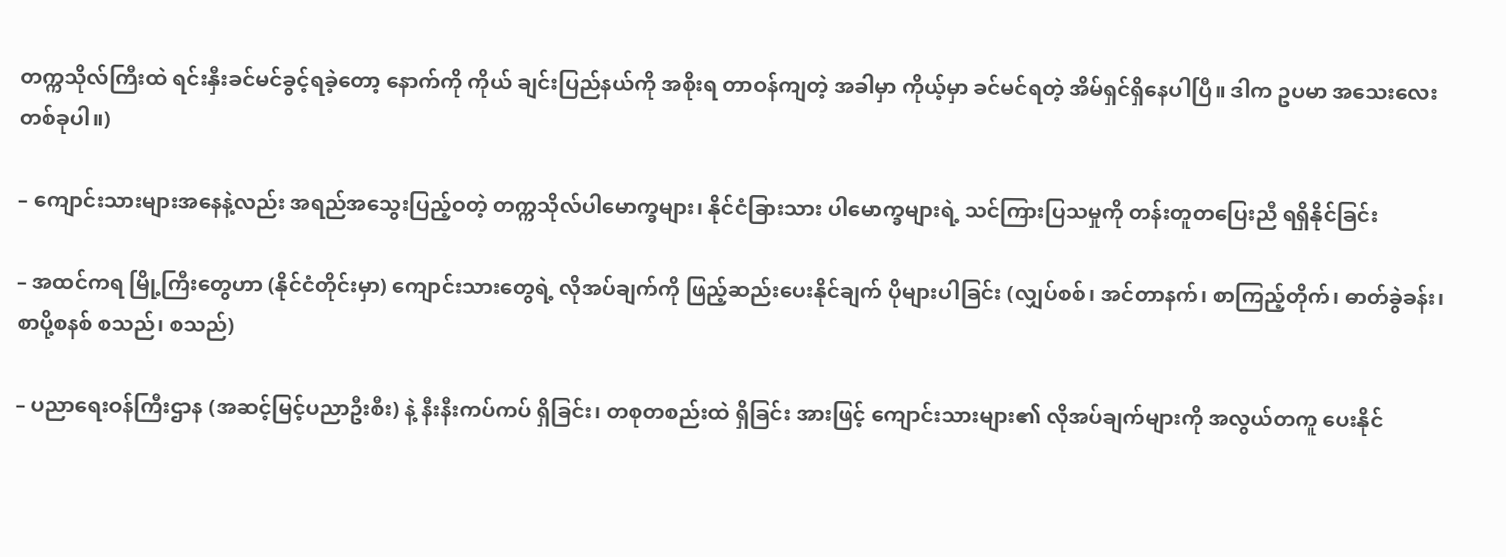တက္ကသိုလ်ကြီးထဲ ရင်းနှီးခင်မင်ခွင့်ရခဲ့တော့ နောက်ကို ကိုယ် ချင်းပြည်နယ်ကို အစိုးရ တာဝန်ကျတဲ့ အခါမှာ ကိုယ့်မှာ ခင်မင်ရတဲ့ အိမ်ရှင်ရှိနေပါပြီ။ ဒါက ဥပမာ အသေးလေး တစ်ခုပါ။)

– ကျောင်းသားများအနေနဲ့လည်း အရည်အသွေးပြည့်ဝတဲ့ တက္ကသိုလ်ပါမောက္ခများ၊ နိုင်ငံခြားသား ပါမောက္ခများရဲ့ သင်ကြားပြသမှုကို တန်းတူတပြေးညီ ရရှိနိုင်ခြင်း

– အထင်ကရ မြို့ကြီးတွေဟာ (နိုင်ငံတိုင်းမှာ) ကျောင်းသားတွေရဲ့ လိုအပ်ချက်ကို ဖြည့်ဆည်းပေးနိုင်ချက် ပိုများပါခြင်း (လျှပ်စစ်၊ အင်တာနက်၊ စာကြည့်တိုက်၊ ဓာတ်ခွဲခန်း၊ စာပို့စနစ် စသည်၊ စသည်)

– ပညာရေးဝန်ကြီးဌာန (အဆင့်မြင့်ပညာဦးစီး) နဲ့ နီးနီးကပ်ကပ် ရှိခြင်း၊ တစုတစည်းထဲ ရှိခြင်း အားဖြင့် ကျောင်းသားများ၏ လိုအပ်ချက်များကို အလွယ်တကူ ပေးနိုင်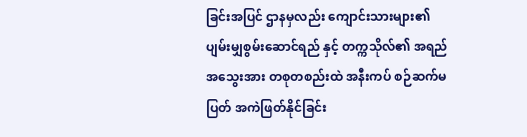ခြင်းအပြင် ဌာနမှလည်း ကျောင်းသားများ၏ ပျမ်းမျှစွမ်းဆောင်ရည် နှင့် တက္ကသိုလ်၏ အရည်အသွေးအား တစုတစည်းထဲ အနီးကပ် စဉ်ဆက်မပြတ် အကဲဖြတ်နိုင်ခြင်း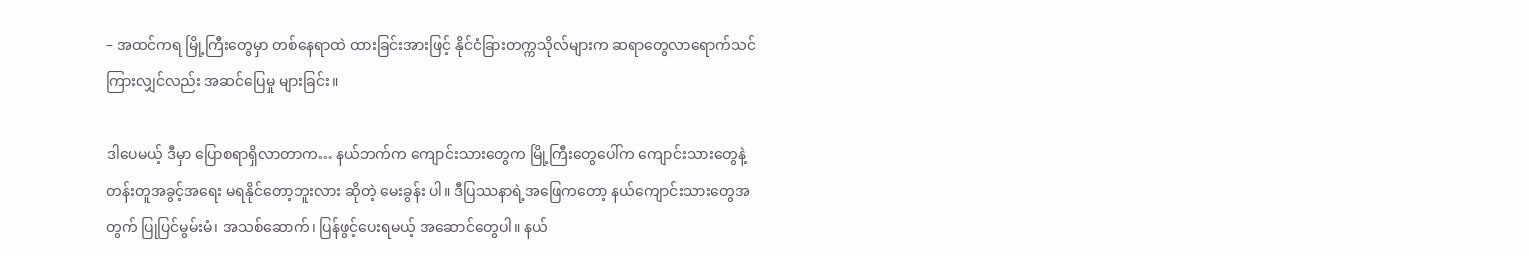– အထင်ကရ မြို့ကြီးတွေမှာ တစ်နေရာထဲ ထားခြင်းအားဖြင့် နိုင်ငံခြားတက္ကသိုလ်များက ဆရာတွေလာရောက်သင်ကြားလျှင်လည်း အဆင်ပြေမှု များခြင်း။

ဒါပေမယ့် ဒီမှာ ပြောစရာရှိလာတာက… နယ်ဘက်က ကျောင်းသားတွေက မြို့ကြီးတွေပေါ်က ကျောင်းသားတွေနဲ့ တန်းတူအခွင့်အရေး မရနိုင်တော့ဘူးလား ဆိုတဲ့ မေးခွန်း ပါ။ ဒီပြဿနာရဲ့အဖြေကတော့ နယ်ကျောင်းသားတွေအတွက် ပြုပြင်မွမ်းမံ၊ အသစ်ဆောက်၊ ပြန်ဖွင့်ပေးရမယ့် အဆောင်တွေပါ။ နယ်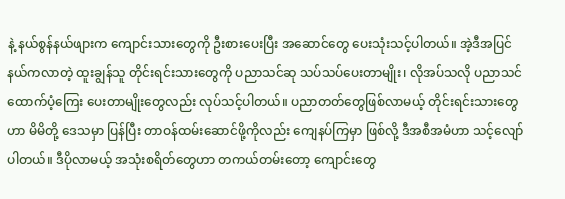နဲ့ နယ်စွန်နယ်ဖျားက ကျောင်းသားတွေကို ဦးစားပေးပြီး အဆောင်တွေ ပေးသုံးသင့်ပါတယ်။ အဲ့ဒီအပြင် နယ်ကလာတဲ့ ထူးချွန်သူ တိုင်းရင်းသားတွေကို ပညာသင်ဆု သပ်သပ်ပေးတာမျိုး၊ လိုအပ်သလို ပညာသင်ထောက်ပံ့ကြေး ပေးတာမျိုးတွေလည်း လုပ်သင့်ပါတယ်။ ပညာတတ်တွေဖြစ်လာမယ့် တိုင်းရင်းသားတွေဟာ မိမိတို့ ဒေသမှာ ပြန်ပြီး တာဝန်ထမ်းဆောင်ဖို့ကိုလည်း ကျေနပ်ကြမှာ ဖြစ်လို့ ဒီအစီအမံဟာ သင့်လျော်ပါတယ်။ ဒီပိုလာမယ့် အသုံးစရိတ်တွေဟာ တကယ်တမ်းတော့ ကျောင်းတွေ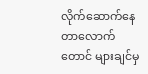လိုက်ဆောက်နေတာလောက်တောင် များချင်မှ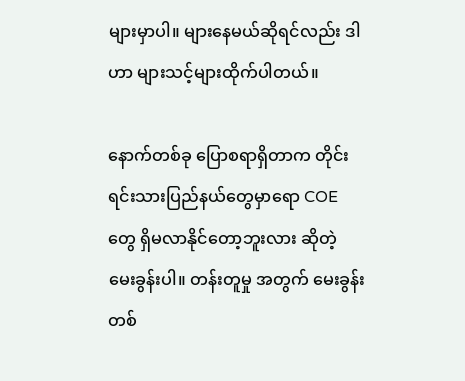များမှာပါ။ များနေမယ်ဆိုရင်လည်း ဒါဟာ များသင့်များထိုက်ပါတယ်။

နောက်တစ်ခု ပြောစရာရှိတာက တိုင်းရင်းသားပြည်နယ်တွေမှာရော COE တွေ ရှိမလာနိုင်တော့ဘူးလား ဆိုတဲ့ မေးခွန်းပါ။ တန်းတူမှု အတွက် မေးခွန်း တစ်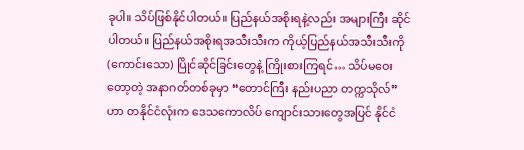ခုပါ။ သိပ်ဖြစ်နိုင်ပါတယ်။ ပြည်နယ်အစိုးရနဲ့လည်း အများကြီး ဆိုင်ပါတယ်။ ပြည်နယ်အစိုးရအသီးသီးက ကိုယ့်ပြည်နယ်အသီးသီးကို (ကောင်းသော) ပြိုင်ဆိုင်ခြင်းတွေနဲ့ ကြိုးစားကြရင်… သိပ်မဝေးတော့တဲ့ အနာဂတ်တစ်ခုမှာ “တောင်ကြီး နည်းပညာ တက္ကသိုလ်” ဟာ တနိုင်ငံလုံးက ဒေသကောလိပ် ကျောင်းသားတွေအပြင် နိုင်ငံ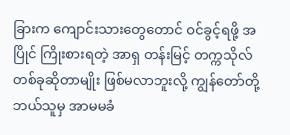ခြားက ကျောင်းသားတွေတောင် ဝင်ခွင့်ရဖို့ အပြိုင် ကြိုးစားရတဲ့ အာရှ တန်းမြင့် တက္ကသိုလ် တစ်ခုဆိုတာမျိုး ဖြစ်မလာဘူးလို့ ကျွန်တော်တို့ ဘယ်သူမှ အာမမခံ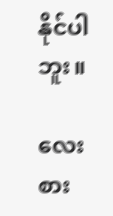နိုင်ပါဘူး။

လေးစား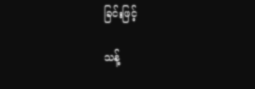ခြင်းဖြင့်

သန့်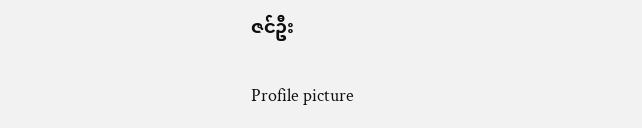ဇင်ဦး

Profile picture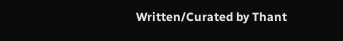Written/Curated by Thant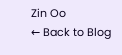Zin Oo
← Back to Blog